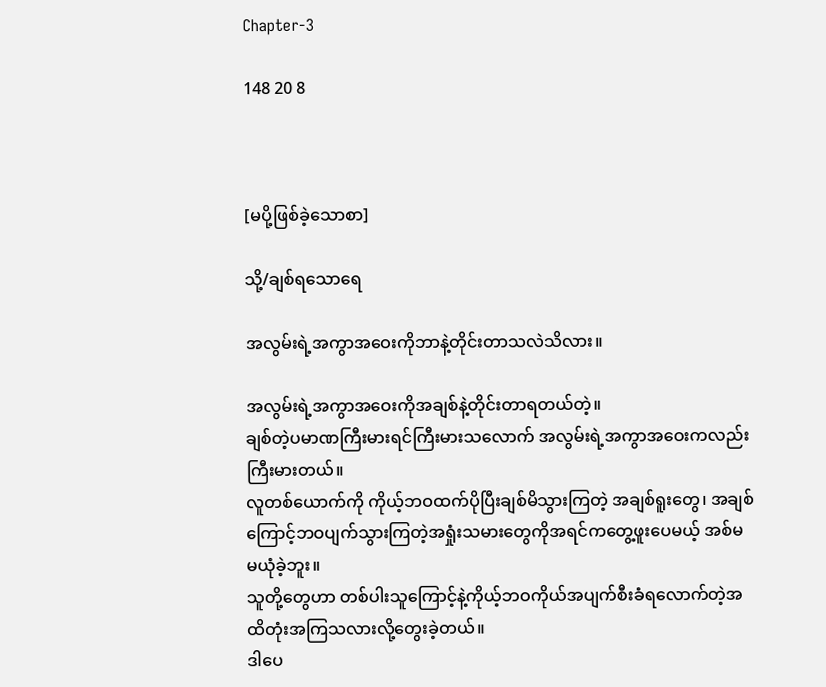Chapter-3

148 20 8



[မပို့ဖြစ်ခဲ့သောစာ]

သို့/ချစ်ရသောရေ

အလွမ်းရဲ့အကွာအဝေးကိုဘာနဲ့တိုင်းတာသလဲသိလား။

အလွမ်းရဲ့အကွာအဝေးကိုအချစ်နဲ့တိုင်းတာရတယ်တဲ့။
ချစ်တဲ့ပမာဏကြီးမားရင်ကြီးမားသလောက် အလွမ်းရဲ့အကွာအဝေးကလည်းကြီးမားတယ်။
လူတစ်ယောက်ကို ကိုယ့်ဘဝထက်ပိုပြီးချစ်မိသွားကြတဲ့ အချစ်ရူးတွေ၊ အချစ်ကြောင့်ဘဝပျက်သွားကြတဲ့အရှုံးသမားတွေကိုအရင်ကတွေ့ဖူးပေမယ့် အစ်မ မယုံခဲ့ဘူး။
သူတို့တွေဟာ တစ်ပါးသူကြောင့်နဲ့ကိုယ့်ဘဝကိုယ်အပျက်စီးခံရလောက်တဲ့အထိတုံးအကြသလားလို့တွေးခဲ့တယ်။
ဒါပေ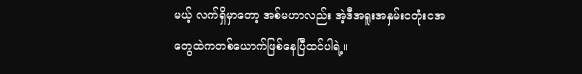မယ့် လက်ရှိမှာတော့ အစ်မဟာလည်း အဲ့ဒီအရူးအနှမ်းငတုံးငအတွေထဲကတစ်ယောက်ဖြစ်နေပြီထင်ပါရဲ့။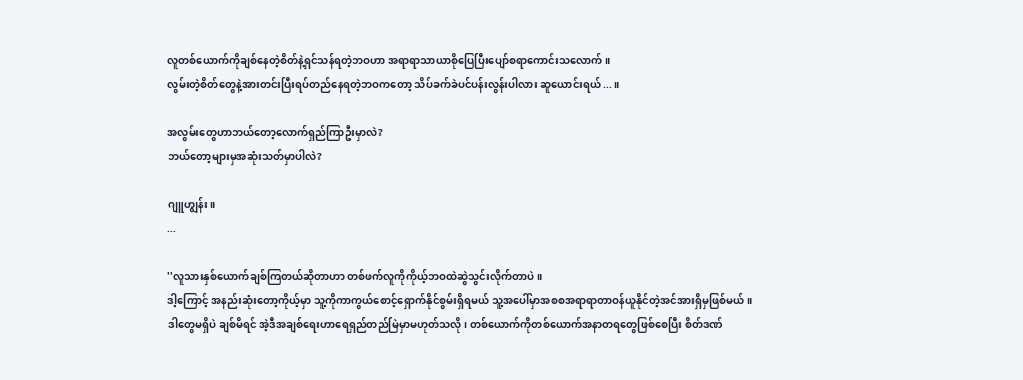လူတစ်ယောက်ကိုချစ်နေတဲ့စိတ်နဲ့ရှင်သန်ရတဲ့ဘဝဟာ အရာရာသာယာစိုပြေပြီးပျော်စရာကောင်းသလောက်။
လွမ်းတဲ့စိတ်တွေနဲ့အားတင်းပြီးရပ်တည်နေရတဲ့ဘဝကတော့ သိပ်ခက်ခဲပင်ပန်းလွန်းပါလား ဆူယောင်းရယ်...။

အလွမ်းတွေဟာဘယ်တော့လောက်ရှည်ကြာဦးမှာလဲ?
ဘယ်တော့များမှအဆုံးသတ်မှာပါလဲ?

ဂျူဟျွန်း။
...

''လူသားနှစ်ယောက်ချစ်ကြတယ်ဆိုတာဟာ တစ်ဖက်လူကိုကိုယ့်ဘဝထဲဆွဲသွင်းလိုက်တာပဲ။
ဒါ့ကြောင့် အနည်းဆုံးတော့ကိုယ့်မှာ သူ့ကိုကာကွယ်စောင့်ရှောက်နိုင်စွမ်းရှိရမယ် သူ့အပေါ်မှာအစစအရာရာတာဝန်ယူနိုင်တဲ့အင်အားရှိမှဖြစ်မယ်။
ဒါတွေမရှိပဲ ချစ်မိရင် အဲ့ဒီအချစ်ရေးဟာရေရှည်တည်မြဲမှာမဟုတ်သလို၊ တစ်ယောက်ကိုတစ်ယောက်အနာတရတွေဖြစ်စေပြီး စိတ်ဒဏ်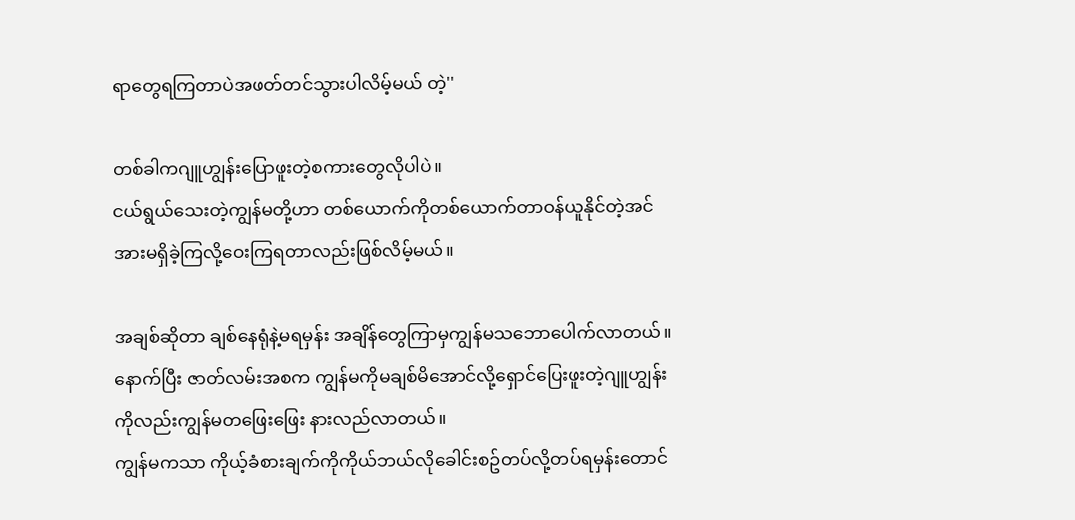ရာတွေရကြတာပဲအဖတ်တင်သွားပါလိမ့်မယ် တဲ့''

တစ်ခါကဂျူဟျွန်းပြောဖူးတဲ့စကားတွေလိုပါပဲ။
ငယ်ရွယ်သေးတဲ့ကျွန်မတို့ဟာ တစ်ယောက်ကိုတစ်ယောက်တာဝန်ယူနိုင်တဲ့အင်အားမရှိခဲ့ကြလို့ဝေးကြရတာလည်းဖြစ်လိမ့်မယ်။

အချစ်ဆိုတာ ချစ်နေရုံနဲ့မရမှန်း အချိန်တွေကြာမှကျွန်မသဘောပေါက်လာတယ်။
နောက်ပြီး ဇာတ်လမ်းအစက ကျွန်မကိုမချစ်မိအောင်လို့ရှောင်ပြေးဖူးတဲ့ဂျူဟျွန်းကိုလည်းကျွန်မတဖြေးဖြေး နားလည်လာတယ်။
ကျွန်မကသာ ကိုယ့်ခံစားချက်ကိုကိုယ်ဘယ်လိုခေါင်းစဥ်တပ်လို့တပ်ရမှန်းတောင်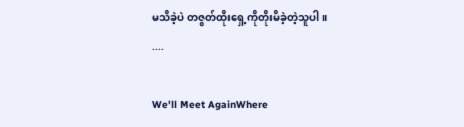မသိခဲ့ပဲ တဇွတ်ထိုးရှေ့ကိုတိုးမိခဲ့တဲ့သူပါ။
....

We'll Meet AgainWhere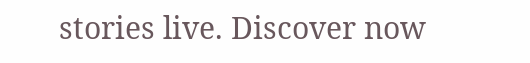stories live. Discover now